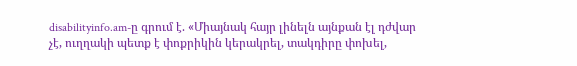disabilityinfo.am-ը գրում է. «Միայնակ հայր լինելն այնքան էլ դժվար չէ, ուղղակի պետք է փոքրիկին կերակրել, տակդիրը փոխել,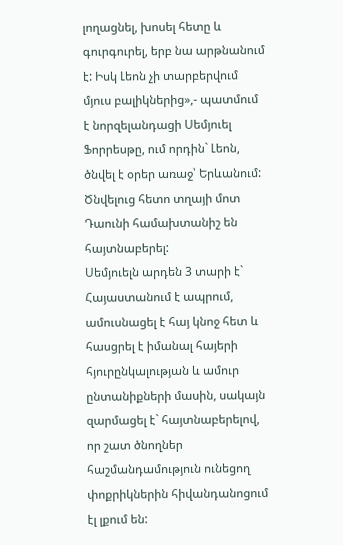լողացնել, խոսել հետը և գուրգուրել, երբ նա արթնանում է: Իսկ Լեոն չի տարբերվում մյուս բալիկներից»,- պատմում է նորզելանդացի Սեմյուել Ֆորրեսթը, ում որդին` Լեոն, ծնվել է օրեր առաջ՝ Երևանում: Ծնվելուց հետո տղայի մոտ Դաունի համախտանիշ են հայտնաբերել:
Սեմյուելն արդեն 3 տարի է` Հայաստանում է ապրում, ամուսնացել է հայ կնոջ հետ և հասցրել է իմանալ հայերի հյուրընկալության և ամուր ընտանիքների մասին, սակայն զարմացել է` հայտնաբերելով, որ շատ ծնողներ հաշմանդամություն ունեցող փոքրիկներին հիվանդանոցում էլ լքում են: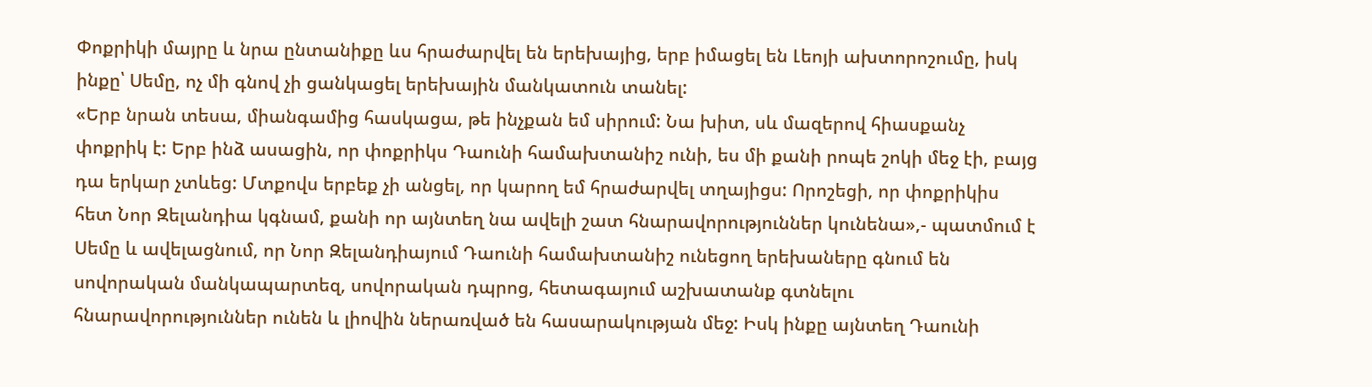Փոքրիկի մայրը և նրա ընտանիքը ևս հրաժարվել են երեխայից, երբ իմացել են Լեոյի ախտորոշումը, իսկ ինքը՝ Սեմը, ոչ մի գնով չի ցանկացել երեխային մանկատուն տանել:
«Երբ նրան տեսա, միանգամից հասկացա, թե ինչքան եմ սիրում: Նա խիտ, սև մազերով հիասքանչ փոքրիկ է: Երբ ինձ ասացին, որ փոքրիկս Դաունի համախտանիշ ունի, ես մի քանի րոպե շոկի մեջ էի, բայց դա երկար չտևեց: Մտքովս երբեք չի անցել, որ կարող եմ հրաժարվել տղայիցս: Որոշեցի, որ փոքրիկիս հետ Նոր Զելանդիա կգնամ, քանի որ այնտեղ նա ավելի շատ հնարավորություններ կունենա»,- պատմում է Սեմը և ավելացնում, որ Նոր Զելանդիայում Դաունի համախտանիշ ունեցող երեխաները գնում են սովորական մանկապարտեզ, սովորական դպրոց, հետագայում աշխատանք գտնելու հնարավորություններ ունեն և լիովին ներառված են հասարակության մեջ: Իսկ ինքը այնտեղ Դաունի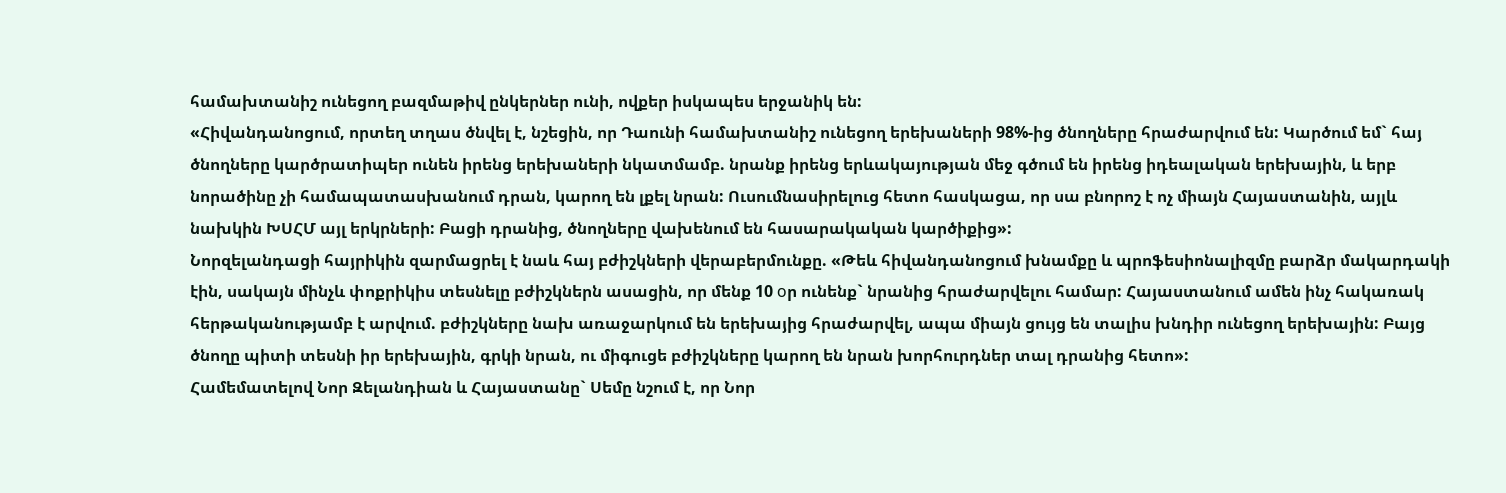համախտանիշ ունեցող բազմաթիվ ընկերներ ունի, ովքեր իսկապես երջանիկ են:
«Հիվանդանոցում, որտեղ տղաս ծնվել է, նշեցին, որ Դաունի համախտանիշ ունեցող երեխաների 98%-ից ծնողները հրաժարվում են: Կարծում եմ` հայ ծնողները կարծրատիպեր ունեն իրենց երեխաների նկատմամբ. նրանք իրենց երևակայության մեջ գծում են իրենց իդեալական երեխային, և երբ նորածինը չի համապատասխանում դրան, կարող են լքել նրան: Ուսումնասիրելուց հետո հասկացա, որ սա բնորոշ է ոչ միայն Հայաստանին, այլև նախկին ԽՍՀՄ այլ երկրների: Բացի դրանից, ծնողները վախենում են հասարակական կարծիքից»:
Նորզելանդացի հայրիկին զարմացրել է նաև հայ բժիշկների վերաբերմունքը. «Թեև հիվանդանոցում խնամքը և պրոֆեսիոնալիզմը բարձր մակարդակի էին, սակայն մինչև փոքրիկիս տեսնելը բժիշկներն ասացին, որ մենք 10 оր ունենք` նրանից հրաժարվելու համար: Հայաստանում ամեն ինչ հակառակ հերթականությամբ է արվում. բժիշկները նախ առաջարկում են երեխայից հրաժարվել, ապա միայն ցույց են տալիս խնդիր ունեցող երեխային: Բայց ծնողը պիտի տեսնի իր երեխային, գրկի նրան, ու միգուցե բժիշկները կարող են նրան խորհուրդներ տալ դրանից հետո»:
Համեմատելով Նոր Զելանդիան և Հայաստանը` Սեմը նշում է, որ Նոր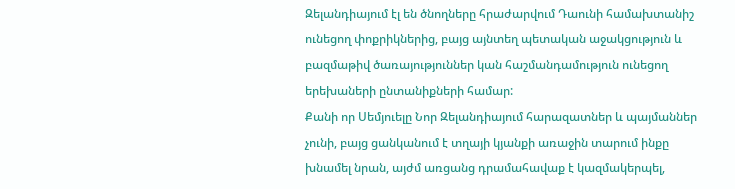Զելանդիայում էլ են ծնողները հրաժարվում Դաունի համախտանիշ ունեցող փոքրիկներից, բայց այնտեղ պետական աջակցություն և բազմաթիվ ծառայություններ կան հաշմանդամություն ունեցող երեխաների ընտանիքների համար:
Քանի որ Սեմյուելը Նոր Զելանդիայում հարազատներ և պայմաններ չունի, բայց ցանկանում է տղայի կյանքի առաջին տարում ինքը խնամել նրան, այժմ առցանց դրամահավաք է կազմակերպել,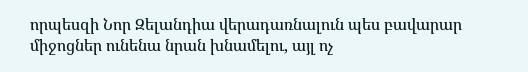որպեսզի Նոր Զելանդիա վերադառնալուն պես բավարար միջոցներ ունենա նրան խնամելու, այլ ոչ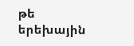թե երեխային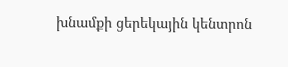խնամքի ցերեկային կենտրոն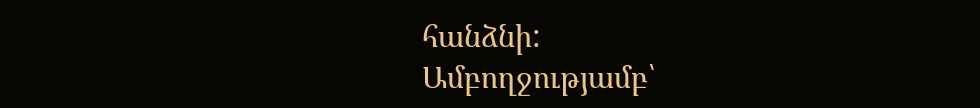հանձնի:
Ամբողջությամբ՝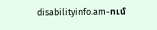disabilityinfo.am-ում